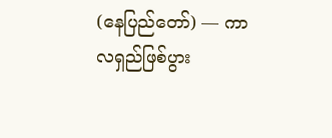(နေပြည်တော်) — ကာလရှည်ဖြစ်ပွား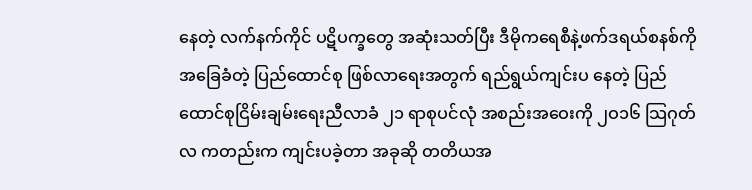နေတဲ့ လက်နက်ကိုင် ပဋိပက္ခတွေ အဆုံးသတ်ပြီး ဒီမိုကရေစီနဲ့ဖက်ဒရယ်စနစ်ကို အခြေခံတဲ့ ပြည်ထောင်စု ဖြစ်လာရေးအတွက် ရည်ရွယ်ကျင်းပ နေတဲ့ ပြည်ထောင်စုငြိမ်းချမ်းရေးညီလာခံ ၂၁ ရာစုပင်လုံ အစည်းအဝေးကို ၂ဝ၁၆ သြဂုတ်လ ကတည်းက ကျင်းပခဲ့တာ အခုဆို တတိယအ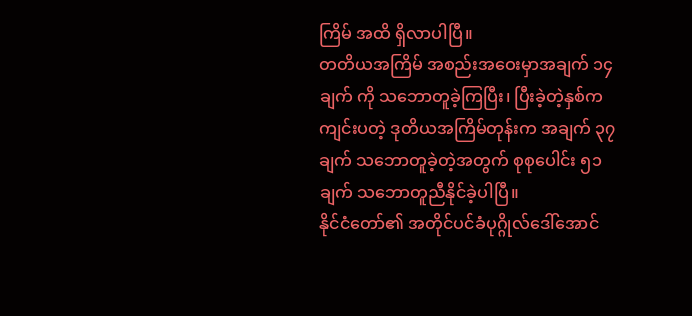ကြိမ် အထိ ရှိလာပါပြီ။
တတိယအကြိမ် အစည်းအဝေးမှာအချက် ၁၄ ချက် ကို သဘောတူခဲ့ကြပြီး၊ ပြီးခဲ့တဲ့နှစ်က ကျင်းပတဲ့ ဒုတိယအကြိမ်တုန်းက အချက် ၃၇ ချက် သဘောတူခဲ့တဲ့အတွက် စုစုပေါင်း ၅၁ ချက် သဘောတူညီနိုင်ခဲ့ပါပြီ။
နိုင်ငံတော်၏ အတိုင်ပင်ခံပုဂ္ဂိုလ်ဒေါ်အောင်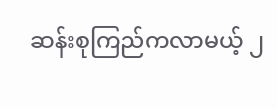ဆန်းစုကြည်ကလာမယ့် ၂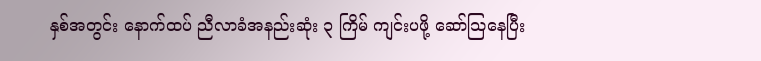နှစ်အတွင်း နောက်ထပ် ညီလာခံအနည်းဆုံး ၃ ကြိမ် ကျင်းပဖို့ ဆော်သြနေပြီး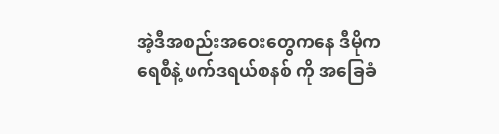အဲ့ဒီအစည်းအဝေးတွေကနေ ဒီမိုကရေစီနဲ့ ဖက်ဒရယ်စနစ် ကို အခြေခံ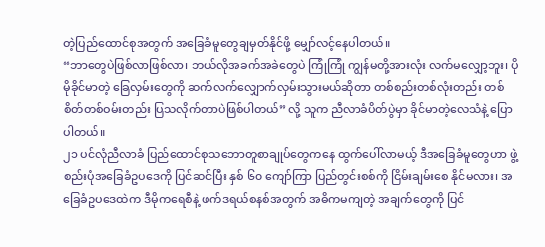တဲ့ပြည်ထောင်စုအတွက် အခြေခံမူတွေချမှတ်နိုင်ဖို့ မျှော်လင့်နေပါတယ်။
“ဘာတွေပဲဖြစ်လာဖြစ်လာ၊ ဘယ်လိုအခက်အခဲတွေပဲ ကြုံကြုံ ကျွန်မတို့အားလုံး လက်မလျှော့ဘူး၊ ပိုမိုခိုင်မာတဲ့ ခြေလှမ်းတွေကို ဆက်လက်လျှောက်လှမ်းသွားမယ်ဆိုတာ တစ်စည်းတစ်လုံးတည်း တစ်စိတ်တစ်ဝမ်းတည်း ပြသလိုက်တာပဲဖြစ်ပါတယ်” လို့ သူက ညီလာခံပိတ်ပွဲမှာ ခိုင်မာတဲ့လေသံနဲ့ ပြောပါတယ်။
၂၁ ပင်လုံညီလာခံ ပြည်ထောင်စုသဘောတူစာချုပ်တွေကနေ ထွက်ပေါ်လာမယ့် ဒီအခြေခံမူတွေဟာ ဖွဲ့စည်းပုံအခြေခံဥပဒေကို ပြင်ဆင်ပြီး နှစ် ၆၀ ကျော်ကြာ ပြည်တွင်းစစ်ကို ငြိမ်းချမ်းစေ နိုင်မလား၊ အခြေခံဥပဒေထဲက ဒီမိုကရေစီနဲ့ ဖက်ဒရယ်စနစ်အတွက် အဓိကမကျတဲ့ အချက်တွေကို ပြင်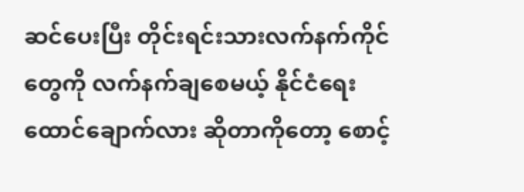ဆင်ပေးပြီး တိုင်းရင်းသားလက်နက်ကိုင်တွေကို လက်နက်ချစေမယ့် နိုင်ငံရေး ထောင်ချောက်လား ဆိုတာကိုတော့ စောင့်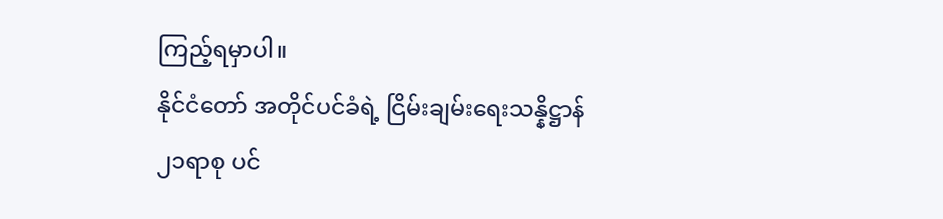ကြည့်ရမှာပါ။
နိုင်ငံတော် အတိုင်ပင်ခံရဲ့ ငြိမ်းချမ်းရေးသန္နိဋ္ဌာန်
၂၁ရာစု ပင်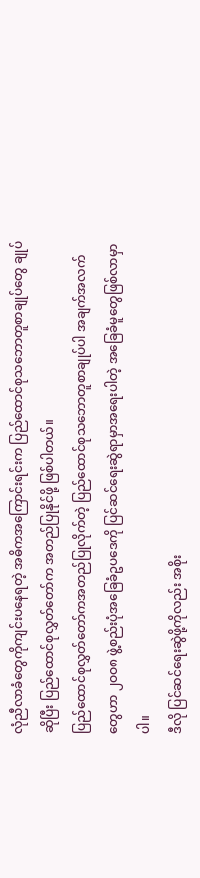လုံညီလာခံတွေကိုကျင်းပနေရတဲ့ အဓိကအကြောင်းရင်းက ပြည်ထောင်စုသဘောတူစာချုပ်တွေ ချုပ်ဆိုပြီး ပြည်ထောင်စုလွှတ်တော်က အတည်ပြုနိုင်ဖို့ ဖြစ်ပါတယ်။
ပြည်ထောင်စုလွှတ်တော်ကအတည်ပြုလိုက်တဲ့ ပြည်ထောင်စုသဘောတူစာချုပ်ပါ အချက်အလက်တွေဟာ ၂ဝဝ၈ ဖွဲ့စည်းပုံအခြေခံဥပဒေကို ပြင်ဆင်ရေးဆွဲရာမှာအရေးပါတဲ့ အခြေခံမူတွေဖြစ်လာမှာပါ။
ဒီလို ပြင်ဆင်ရေးဆွဲဖို့ကိုလည်း အစိုး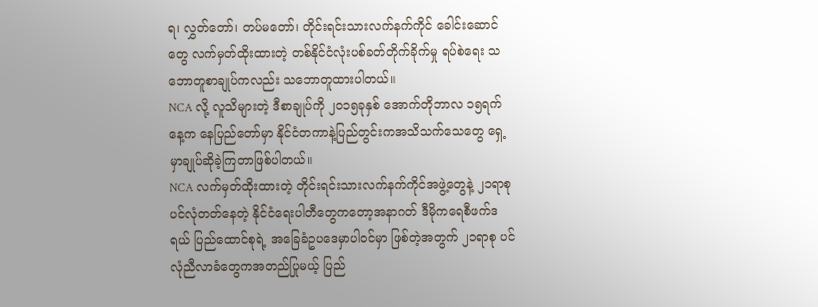ရ၊ လွှတ်တော်၊ တပ်မတော်၊ တိုင်းရင်းသားလက်နက်ကိုင် ခေါင်းဆောင်တွေ လက်မှတ်ထိုးထားတဲ့ တစ်နိုင်ငံလုံးပစ်ခတ်တိုက်ခိုက်မှု ရပ်စဲရေး သဘောတူစာချုပ်ကလည်း သဘောတူထားပါတယ်။
NCA လို့ လူသိများတဲ့ ဒီစာချုပ်ကို ၂ဝ၁၅ခုနှစ် အောက်တိုဘာလ ၁၅ရက်နေ့က နေပြည်တော်မှာ နိုင်ငံတကာနဲ့ပြည်တွင်းကအသိသက်သေတွေ ရှေ့မှာချုပ်ဆိုခဲ့ကြတာဖြစ်ပါတယ်။
NCA လက်မှတ်ထိုးထားတဲ့ တိုင်းရင်းသားလက်နက်ကိုင်အဖွဲ့တွေနဲ့ ၂၁ရာစု ပင်လုံတတ်နေတဲ့ နိုင်ငံရေးပါတီတွေကတော့အနာဂတ် ဒီမိုကရေစီဖက်ဒရယ် ပြည်ထောင်စုရဲ့ အခြေခံဥပဒေမှာပါဝင်မှာ ဖြစ်တဲ့အတွက် ၂၁ရာစု ပင်လုံညီလာခံတွေကအတည်ပြုမယ့် ပြည်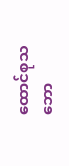ထောင်စုသဘော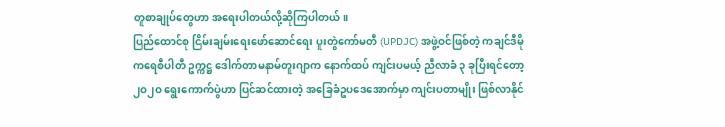တူစာချုပ်တွေဟာ အရေးပါတယ်လို့ဆိုကြပါတယ်။
ပြည်ထောင်စု ငြိမ်းချမ်းရေးဖော်ဆောင်ရေး ပူးတွဲကော်မတီ (UPDJC) အဖွဲ့ဝင်ဖြစ်တဲ့ ကချင်ဒီမိုကရေစီပါတီ ဥက္ကဋ္ဌ ဒေါက်တာမနာမ်တူးဂျာက နောက်ထပ် ကျင်းပမယ့် ညီလာခံ ၃ ခုပြီးရင်တော့ ၂ဝ၂ဝ ရွေးကောက်ပွဲဟာ ပြင်ဆင်ထားတဲ့ အခြေခံဥပဒေအောက်မှာ ကျင်းပတာမျိုး ဖြစ်လာနိုင်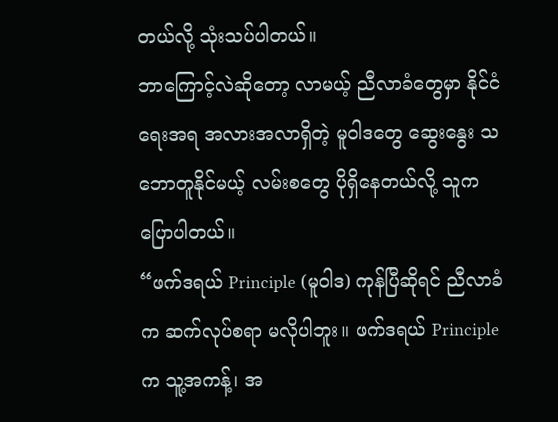တယ်လို့ သုံးသပ်ပါတယ်။
ဘာကြောင့်လဲဆိုတော့ လာမယ့် ညီလာခံတွေမှာ နိုင်ငံရေးအရ အလားအလာရှိတဲ့ မူဝါဒတွေ ဆွေးနွေး သဘောတူနိုင်မယ့် လမ်းစတွေ ပိုရှိနေတယ်လို့ သူက ပြောပါတယ်။
“ဖက်ဒရယ် Principle (မူဝါဒ) ကုန်ပြီဆိုရင် ညီလာခံက ဆက်လုပ်စရာ မလိုပါဘူး။ ဖက်ဒရယ် Principle က သူ့အကန့်၊ အ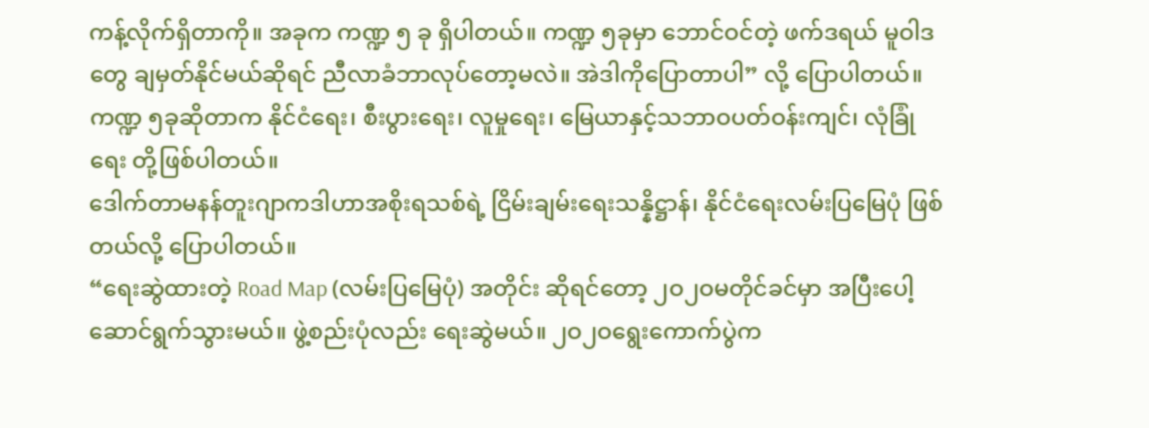ကန့်လိုက်ရှိတာကို။ အခုက ကဏ္ဍ ၅ ခု ရှိပါတယ်။ ကဏ္ဍ ၅ခုမှာ ဘောင်ဝင်တဲ့ ဖက်ဒရယ် မူဝါဒတွေ ချမှတ်နိုင်မယ်ဆိုရင် ညီလာခံဘာလုပ်တော့မလဲ။ အဲဒါကိုပြောတာပါ” လို့ ပြောပါတယ်။
ကဏ္ဍ ၅ခုဆိုတာက နိုင်ငံရေး၊ စီးပွားရေး၊ လူမှုရေး၊ မြေယာနှင့်သဘာဝပတ်ဝန်းကျင်၊ လုံခြုံရေး တို့ဖြစ်ပါတယ်။
ဒေါက်တာမနန်တူးဂျာကဒါဟာအစိုးရသစ်ရဲ့ ငြိမ်းချမ်းရေးသန္နိဋ္ဌာန်၊ နိုင်ငံရေးလမ်းပြမြေပုံ ဖြစ်တယ်လို့ ပြောပါတယ်။
“ရေးဆွဲထားတဲ့ Road Map (လမ်းပြမြေပုံ) အတိုင်း ဆိုရင်တော့ ၂ဝ၂ဝမတိုင်ခင်မှာ အပြီးပေါ့ ဆောင်ရွက်သွားမယ်။ ဖွဲ့စည်းပုံလည်း ရေးဆွဲမယ်။ ၂ဝ၂ဝရွေးကောက်ပွဲက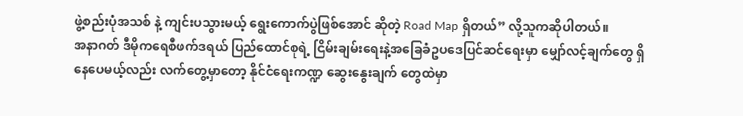ဖွဲ့စည်းပုံအသစ် နဲ့ ကျင်းပသွားမယ့် ရွေးကောက်ပွဲဖြစ်အောင် ဆိုတဲ့ Road Map ရှိတယ်” လို့သူကဆိုပါတယ်။
အနာဂတ် ဒီမိုကရေစီဖက်ဒရယ် ပြည်ထောင်စုရဲ့ ငြိမ်းချမ်းရေးနဲ့အခြေခံဥပဒေပြင်ဆင်ရေးမှာ မျှော်လင့်ချက်တွေ ရှိနေပေမယ့်လည်း လက်တွေ့မှာတော့ နိုင်ငံရေးကဏ္ဍ ဆွေးနွေးချက် တွေထဲမှာ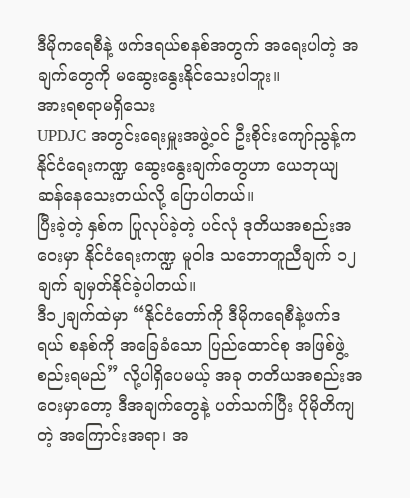ဒီမိုကရေစီနဲ့ ဖက်ဒရယ်စနစ်အတွက် အရေးပါတဲ့ အချက်တွေကို မဆွေးနွေးနိုင်သေးပါဘူး။
အားရစရာမရှိသေး
UPDJC အတွင်းရေးမှူးအဖွဲ့ဝင် ဦးစိုင်းကျော်ညွန့်က နိုင်ငံရေးကဏ္ဍ ဆွေးနွေးချက်တွေဟာ ယေဘုယျ ဆန်နေသေးတယ်လို့ ပြောပါတယ်။
ပြီးခဲ့တဲ့ နှစ်က ပြုလုပ်ခဲ့တဲ့ ပင်လုံ ဒုတိယအစည်းအဝေးမှာ နိုင်ငံရေးကဏ္ဍ မူဝါဒ သဘောတူညီချက် ၁၂ချက် ချမှတ်နိုင်ခဲ့ပါတယ်။
ဒီ၁၂ချက်ထဲမှာ “နိုင်ငံတော်ကို ဒီမိုကရေစီနဲ့ဖက်ဒရယ် စနစ်ကို အခြေခံသော ပြည်ထောင်စု အဖြစ်ဖွဲ့စည်းရမည်” လို့ပါရှိပေမယ့် အခု တတိယအစည်းအဝေးမှာတော့ ဒီအချက်တွေနဲ့ ပတ်သက်ပြီး ပိုမိုတိကျတဲ့ အကြောင်းအရာ၊ အ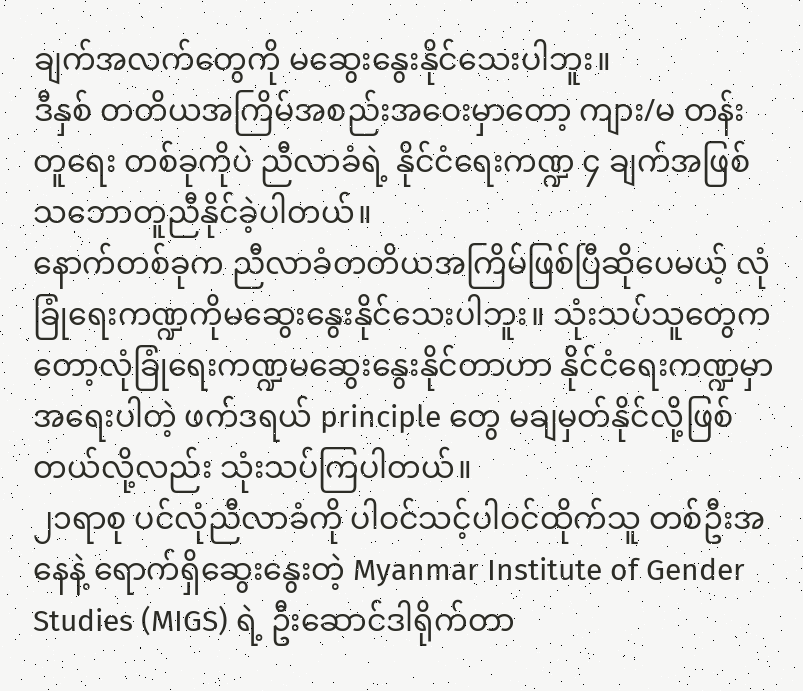ချက်အလက်တွေကို မဆွေးနွေးနိုင်သေးပါဘူး။
ဒီနှစ် တတိယအကြိမ်အစည်းအဝေးမှာတော့ ကျား/မ တန်းတူရေး တစ်ခုကိုပဲ ညီလာခံရဲ့ နိုင်ငံရေးကဏ္ဍ ၄ ချက်အဖြစ် သဘောတူညီနိုင်ခဲ့ပါတယ်။
နောက်တစ်ခုက ညီလာခံတတိယအကြိမ်ဖြစ်ပြီဆိုပေမယ့် လုံခြုံရေးကဏ္ဍကိုမဆွေးနွေးနိုင်သေးပါဘူး။ သုံးသပ်သူတွေကတော့လုံခြုံရေးကဏ္ဍမဆွေးနွေးနိုင်တာဟာ နိုင်ငံရေးကဏ္ဍမှာအရေးပါတဲ့ ဖက်ဒရယ် principle တွေ မချမှတ်နိုင်လို့ဖြစ်တယ်လို့လည်း သုံးသပ်ကြပါတယ်။
၂၁ရာစု ပင်လုံညီလာခံကို ပါဝင်သင့်ပါဝင်ထိုက်သူ တစ်ဦးအနေနဲ့ ရောက်ရှိဆွေးနွေးတဲ့ Myanmar Institute of Gender Studies (MIGS) ရဲ့ ဦးဆောင်ဒါရိုက်တာ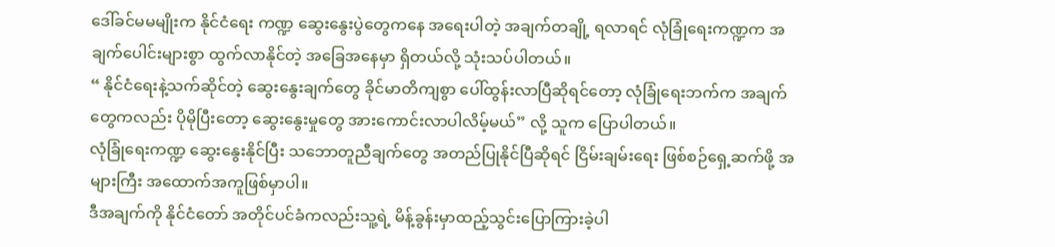ဒေါ်ခင်မမမျိုးက နိုင်ငံရေး ကဏ္ဍ ဆွေးနွေးပွဲတွေကနေ အရေးပါတဲ့ အချက်တချို့ ရလာရင် လုံခြုံရေးကဏ္ဍက အချက်ပေါင်းများစွာ ထွက်လာနိုင်တဲ့ အခြေအနေမှာ ရှိတယ်လို့ သုံးသပ်ပါတယ်။
“ နိုင်ငံရေးနဲ့သက်ဆိုင်တဲ့ ဆွေးနွေးချက်တွေ ခိုင်မာတိကျစွာ ပေါ်ထွန်းလာပြီဆိုရင်တော့ လုံခြုံရေးဘက်က အချက်တွေကလည်း ပိုမိုပြီးတော့ ဆွေးနွေးမှုတွေ အားကောင်းလာပါလိမ့်မယ်” လို့ သူက ပြောပါတယ်။
လုံခြုံရေးကဏ္ဍ ဆွေးနွေးနိုင်ပြီး သဘောတူညီချက်တွေ အတည်ပြုနိုင်ပြီဆိုရင် ငြိမ်းချမ်းရေး ဖြစ်စဉ်ရှေ့ဆက်ဖို့ အများကြီး အထောက်အကူဖြစ်မှာပါ။
ဒီအချက်ကို နိုင်ငံတော် အတိုင်ပင်ခံကလည်းသူ့ရဲ့ မိန့်ခွန်းမှာထည့်သွင်းပြောကြားခဲ့ပါ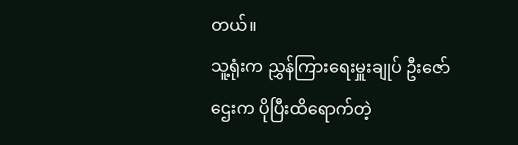တယ်။
သူ့ရုံးက ညွှန်ကြားရေးမှူးချုပ် ဦးဇော်ဌေးက ပိုပြီးထိရောက်တဲ့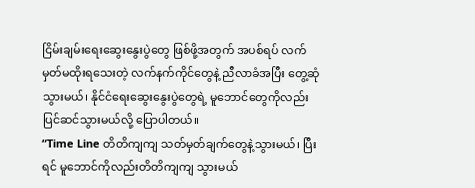ငြိမ်းချမ်းရေးဆွေးနွေးပွဲတွေ ဖြစ်ဖို့အတွက် အပစ်ရပ် လက်မှတ်မထိုးရသေးတဲ့ လက်နက်ကိုင်တွေနဲ့ ညီလာခံအပြီး တွေ့ဆုံသွားမယ်၊ နိုင်ငံရေးဆွေးနွေးပွဲတွေရဲ့ မူဘောင်တွေကိုလည်း ပြင်ဆင်သွားမယ်လို့ ပြောပါတယ်။
“Time Line တိတိကျကျ သတ်မှတ်ချက်တွေနဲ့သွားမယ်၊ ပြီးရင် မူဘောင်ကိုလည်းတိတိကျကျ သွားမယ်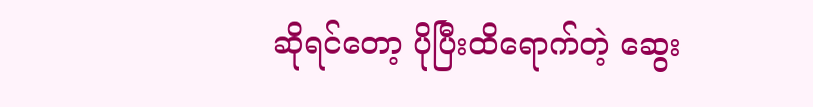ဆိုရင်တော့ ပိုပြီးထိရောက်တဲ့ ဆွေး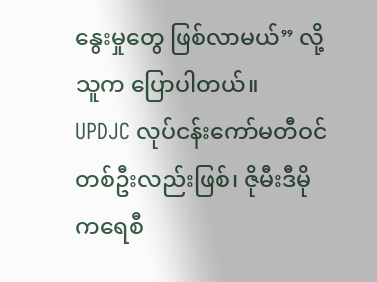နွေးမှုတွေ ဖြစ်လာမယ်” လို့ သူက ပြောပါတယ်။
UPDJC လုပ်ငန်းကော်မတီဝင် တစ်ဦးလည်းဖြစ်၊ ဇိုမီးဒီမိုကရေစီ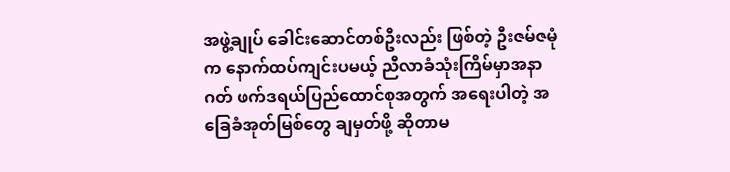အဖွဲ့ချုပ် ခေါင်းဆောင်တစ်ဦးလည်း ဖြစ်တဲ့ ဦးဇမ်ဇမုံက နောက်ထပ်ကျင်းပမယ့် ညီလာခံသုံးကြိမ်မှာအနာဂတ် ဖက်ဒရယ်ပြည်ထောင်စုအတွက် အရေးပါတဲ့ အခြေခံအုတ်မြစ်တွေ ချမှတ်ဖို့ ဆိုတာမ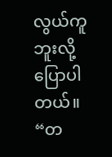လွယ်ကူဘူးလို့ ပြောပါတယ်။
“တ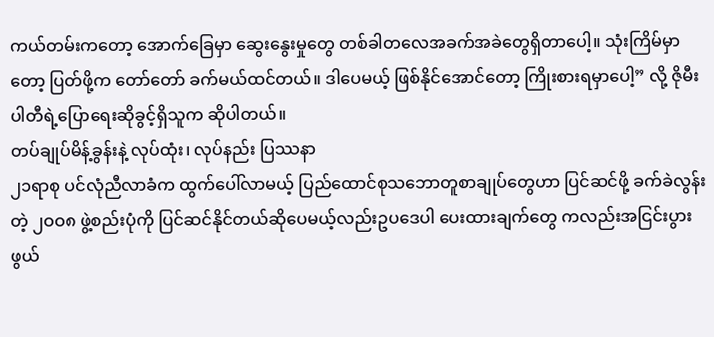ကယ်တမ်းကတော့ အောက်ခြေမှာ ဆွေးနွေးမှုတွေ တစ်ခါတလေအခက်အခဲတွေရှိတာပေါ့။ သုံးကြိမ်မှာတော့ ပြတ်ဖို့က တော်တော် ခက်မယ်ထင်တယ်။ ဒါပေမယ့် ဖြစ်နိုင်အောင်တော့ ကြိုးစားရမှာပေါ့” လို့ ဇိုမီးပါတီရဲ့ပြောရေးဆိုခွင့်ရှိသူက ဆိုပါတယ်။
တပ်ချုပ်မိန့်ခွန်းနဲ့ လုပ်ထုံး၊ လုပ်နည်း ပြဿနာ
၂၁ရာစု ပင်လုံညီလာခံက ထွက်ပေါ်လာမယ့် ပြည်ထောင်စုသဘောတူစာချုပ်တွေဟာ ပြင်ဆင်ဖို့ ခက်ခဲလွန်းတဲ့ ၂ဝဝ၈ ဖွဲ့စည်းပုံကို ပြင်ဆင်နိုင်တယ်ဆိုပေမယ့်လည်းဥပဒေပါ ပေးထားချက်တွေ ကလည်းအငြင်းပွားဖွယ်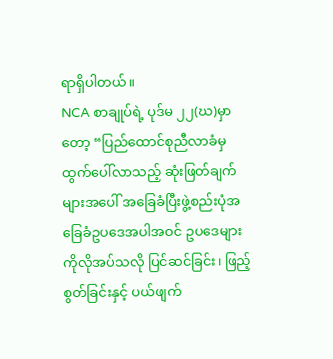ရာရှိပါတယ်။
NCA စာချုပ်ရဲ့ ပုဒ်မ ၂၂(ဃ)မှာတော့ “ပြည်ထောင်စုညီလာခံမှထွက်ပေါ်လာသည့် ဆုံးဖြတ်ချက်များအပေါ် အခြေခံပြီးဖွဲ့စည်းပုံအခြေခံဥပဒေအပါအဝင် ဥပဒေများကိုလိုအပ်သလို ပြင်ဆင်ခြင်း၊ ဖြည့်စွတ်ခြင်းနှင့် ပယ်ဖျက်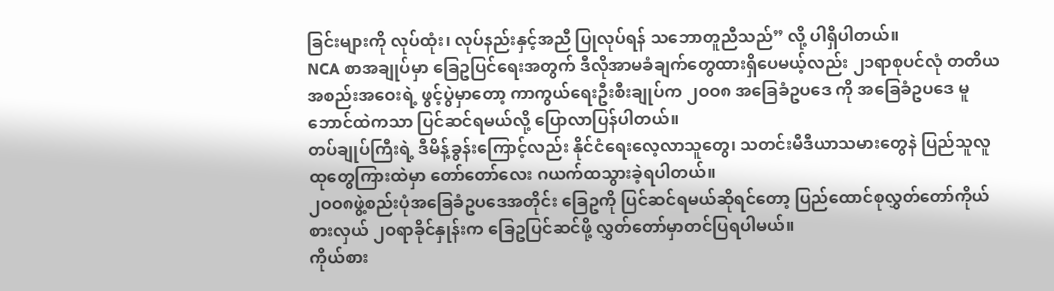ခြင်းများကို လုပ်ထုံး၊ လုပ်နည်းနှင့်အညီ ပြုလုပ်ရန် သဘောတူညီသည်” လို့ ပါရှိပါတယ်။
NCA စာအချုပ်မှာ ခြေဥပြင်ရေးအတွက် ဒီလိုအာမခံချက်တွေထားရှိပေမယ့်လည်း ၂၁ရာစုပင်လုံ တတိယအစည်းအဝေးရဲ့ ဖွင့်ပွဲမှာတော့ ကာကွယ်ရေးဦးစီးချုပ်က ၂ဝဝ၈ အခြေခံဥပဒေ ကို အခြေခံဥပဒေ မူဘောင်ထဲကသာ ပြင်ဆင်ရမယ်လို့ ပြောလာပြန်ပါတယ်။
တပ်ချုပ်ကြီးရဲ့ ဒီမိန့်ခွန်းကြောင့်လည်း နိုင်ငံရေးလေ့လာသူတွေ၊ သတင်းမီဒီယာသမားတွေနဲ ပြည်သူလူထုတွေကြားထဲမှာ တော်တော်လေး ဂယက်ထသွားခဲ့ရပါတယ်။
၂ဝဝ၈ဖွဲ့စည်းပုံအခြေခံဥပဒေအတိုင်း ခြေဥကို ပြင်ဆင်ရမယ်ဆိုရင်တော့ ပြည်ထောင်စုလွှတ်တော်ကိုယ်စားလှယ် ၂ဝရာခိုင်နှုန်းက ခြေဥပြင်ဆင်ဖို့ လွှတ်တော်မှာတင်ပြရပါမယ်။
ကိုယ်စား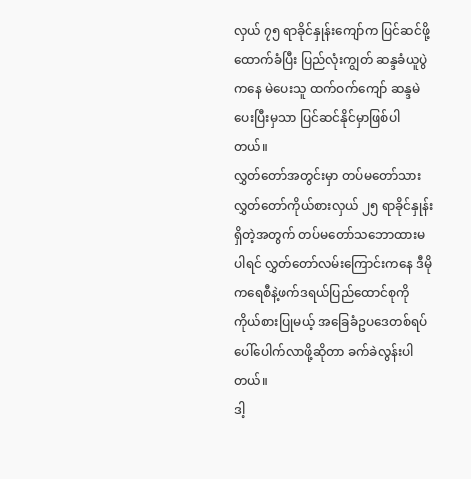လှယ် ၇၅ ရာခိုင်နှုန်းကျော်က ပြင်ဆင်ဖို့ ထောက်ခံပြီး ပြည်လုံးကျွတ် ဆန္ဒခံယူပွဲကနေ မဲပေးသူ ထက်ဝက်ကျော် ဆန္ဒမဲပေးပြီးမှသာ ပြင်ဆင်နိုင်မှာဖြစ်ပါတယ်။
လွှတ်တော်အတွင်းမှာ တပ်မတော်သား လွှတ်တော်ကိုယ်စားလှယ် ၂၅ ရာခိုင်နှုန်းရှိတဲ့အတွက် တပ်မတော်သဘောထားမပါရင် လွှတ်တော်လမ်းကြောင်းကနေ ဒီမိုကရေစီနဲ့ဖက်ဒရယ်ပြည်ထောင်စုကို ကိုယ်စားပြုမယ့် အခြေခံဥပဒေတစ်ရပ်ပေါ်ပေါက်လာဖို့ဆိုတာ ခက်ခဲလွန်းပါတယ်။
ဒါ့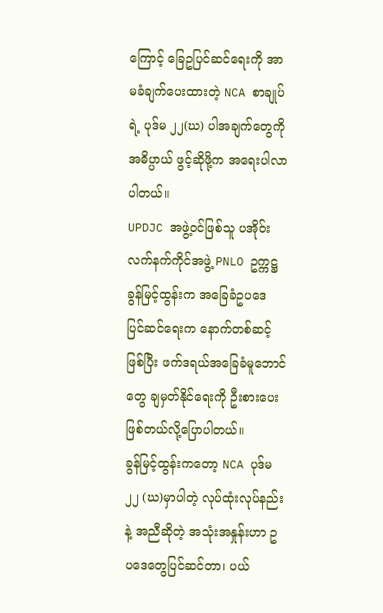ကြောင့် ခြေဥပြင်ဆင်ရေးကို အာမခံချက်ပေးထားတဲ့ NCA စာချုပ်ရဲ့ ပုဒ်မ ၂၂(ဃ) ပါအချက်တွေကို အဓိပ္ပာယ် ဖွင့်ဆိုဖို့က အရေးပါလာပါတယ်။
UPDJC အဖွဲ့ဝင်ဖြစ်သူ ပအိုဝ်းလက်နက်ကိုင်အဖွဲ့ PNLO ဥက္ကဋ္ဌ ခွန်မြင့်ထွန်းက အခြေခံဥပဒေ ပြင်ဆင်ရေးက နောက်တစ်ဆင့်ဖြစ်ပြီး ဖက်ဒရယ်အခြေခံမူဘောင်တွေ ချမှတ်နိုင်ရေးကို ဦးစားပေး ဖြစ်တယ်လို့ပြောပါတယ်။
ခွန်မြင့်ထွန်းကတော့ NCA ပုဒ်မ ၂၂ (ဃ)မှာပါတဲ့ လုပ်ထုံးလုပ်နည်းနဲ့ အညီဆိုတဲ့ အသုံးအနှုန်းဟာ ဥပဒေတွေပြင်ဆင်တာ၊ ပယ်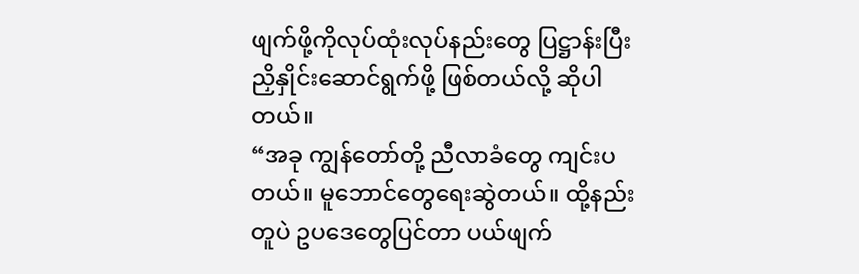ဖျက်ဖို့ကိုလုပ်ထုံးလုပ်နည်းတွေ ပြဋ္ဌာန်းပြီးညှိနှိုင်းဆောင်ရွက်ဖို့ ဖြစ်တယ်လို့ ဆိုပါတယ်။
“အခု ကျွန်တော်တို့ ညီလာခံတွေ ကျင်းပတယ်။ မူဘောင်တွေရေးဆွဲတယ်။ ထို့နည်းတူပဲ ဥပဒေတွေပြင်တာ ပယ်ဖျက်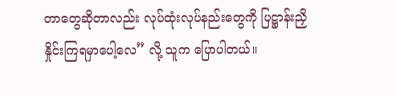တာတွေဆိုတာလည်း လုပ်ထုံးလုပ်နည်းတွေကို ပြဋ္ဌာန်းညှိနှိုင်းကြရမှာပေါ့လေ” လို့ သူက ပြောပါတယ်။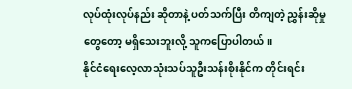လုပ်ထုံးလုပ်နည်း ဆိုတာနဲ့ ပတ်သက်ပြီး တိကျတဲ့ ညွှန်းဆိုမှုတွေတော့ မရှိသေးဘူးလို့ သူကပြောပါတယ်။
နိုင်ငံရေးလေ့လာသုံးသပ်သူဦးသန်းစိုးနိုင်က တိုင်းရင်း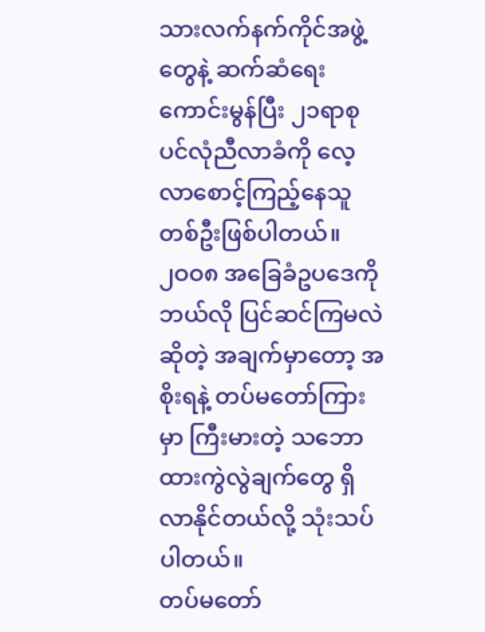သားလက်နက်ကိုင်အဖွဲ့တွေနဲ့ ဆက်ဆံရေး ကောင်းမွန်ပြီး ၂၁ရာစုပင်လုံညီလာခံကို လေ့လာစောင့်ကြည့်နေသူတစ်ဦးဖြစ်ပါတယ်။
၂ဝဝ၈ အခြေခံဥပဒေကိုဘယ်လို ပြင်ဆင်ကြမလဲဆိုတဲ့ အချက်မှာတော့ အစိုးရနဲ့ တပ်မတော်ကြားမှာ ကြီးမားတဲ့ သဘောထားကွဲလွဲချက်တွေ ရှိလာနိုင်တယ်လို့ သုံးသပ်ပါတယ်။
တပ်မတော်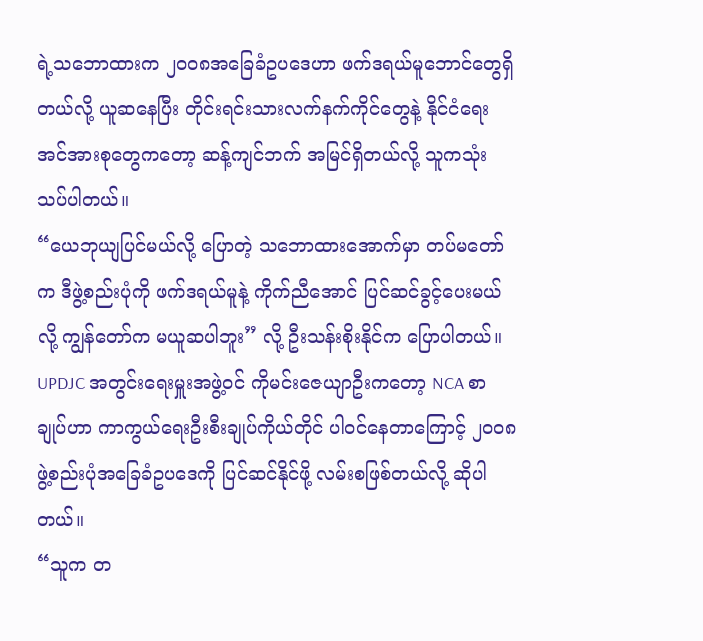ရဲ့သဘောထားက ၂ဝဝ၈အခြေခံဥပဒေဟာ ဖက်ဒရယ်မူဘောင်တွေရှိတယ်လို့ ယူဆနေပြီး တိုင်းရင်းသားလက်နက်ကိုင်တွေနဲ့ နိုင်ငံရေးအင်အားစုတွေကတော့ ဆန့်ကျင်ဘက် အမြင်ရှိတယ်လို့ သူကသုံးသပ်ပါတယ်။
“ယေဘုယျပြင်မယ်လို့ ပြောတဲ့ သဘောထားအောက်မှာ တပ်မတော်က ဒီဖွဲ့စည်းပုံကို ဖက်ဒရယ်မူနဲ့ ကိုက်ညီအောင် ပြင်ဆင်ခွင့်ပေးမယ်လို့ ကျွန်တော်က မယူဆပါဘူး” လို့ ဦးသန်းစိုးနိုင်က ပြောပါတယ်။
UPDJC အတွင်းရေးမှူးအဖွဲ့ဝင် ကိုမင်းဇေယျာဦးကတော့ NCA စာချုပ်ဟာ ကာကွယ်ရေးဦးစီးချုပ်ကိုယ်တိုင် ပါဝင်နေတာကြောင့် ၂ဝဝ၈ ဖွဲ့စည်းပုံအခြေခံဥပဒေကို ပြင်ဆင်နိုင်ဖို့ လမ်းစဖြစ်တယ်လို့ ဆိုပါတယ်။
“သူက တ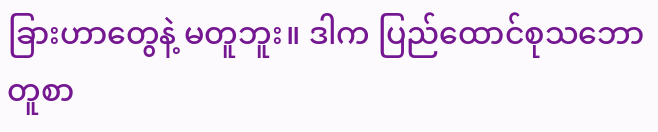ခြားဟာတွေနဲ့ မတူဘူး။ ဒါက ပြည်ထောင်စုသဘောတူစာ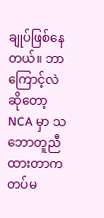ချုပ်ဖြစ်နေတယ်။ ဘာကြောင့်လဲဆိုတော့ NCA မှာ သဘောတူညီထားတာက တပ်မ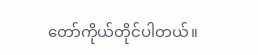တော်ကိုယ်တိုင်ပါတယ်။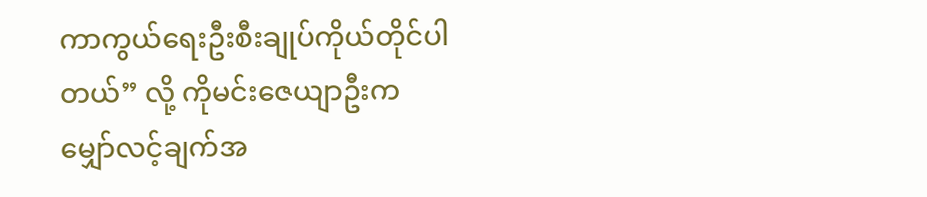ကာကွယ်ရေးဦးစီးချုပ်ကိုယ်တိုင်ပါတယ်” လို့ ကိုမင်းဇေယျာဦးက မျှော်လင့်ချက်အ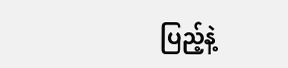ပြည့်နဲ့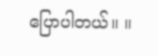ပြောပါတယ်။ ။